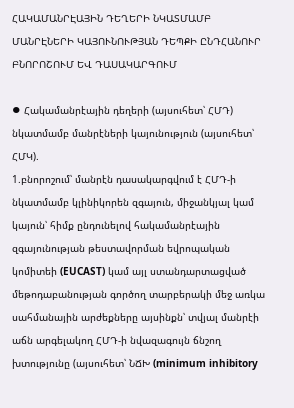ՀԱԿԱՄԱՆՐԷԱՅԻՆ ԴԵՂԵՐԻ ՆԿԱՏՄԱՄԲ ՄԱՆՐԷՆԵՐԻ ԿԱՅՈՒՆՈՒԹՅԱՆ ԴԵՊՔԻ ԸՆԴՀԱՆՈՒՐ ԲՆՈՐՈՇՈՒՄ ԵՎ ԴԱՍԱԿԱՐԳՈՒՄ

⦁ Հակամանրէային դեղերի (այսուհետ՝ ՀՄԴ) նկատմամբ մանրէների կայունություն (այսուհետ՝ ՀՄԿ).
1.բնորոշում՝ մանրէն դասակարգվում է ՀՄԴ-ի նկատմամբ կլինիկորեն զգայուն, միջանկյալ կամ կայուն՝ հիմք ընդունելով հակամանրէային զգայունության թեստավորման եվրոպական կոմիտեի (EUCAST) կամ այլ ստանդարտացված մեթոդաբանության գործող տարբերակի մեջ առկա սահմանային արժեքները այսինքն՝ տվյալ մանրէի աճն արգելակող ՀՄԴ-ի նվազագույն ճնշող խտությունը (այսուհետ՝ ՆՃԽ (minimum inhibitory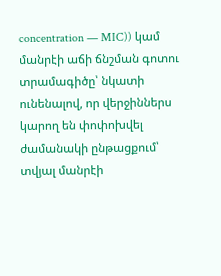concentration — MIC)) կամ մանրէի աճի ճնշման գոտու տրամագիծը՝ նկատի ունենալով, որ վերջիններս կարող են փոփոխվել ժամանակի ընթացքում՝ տվյալ մանրէի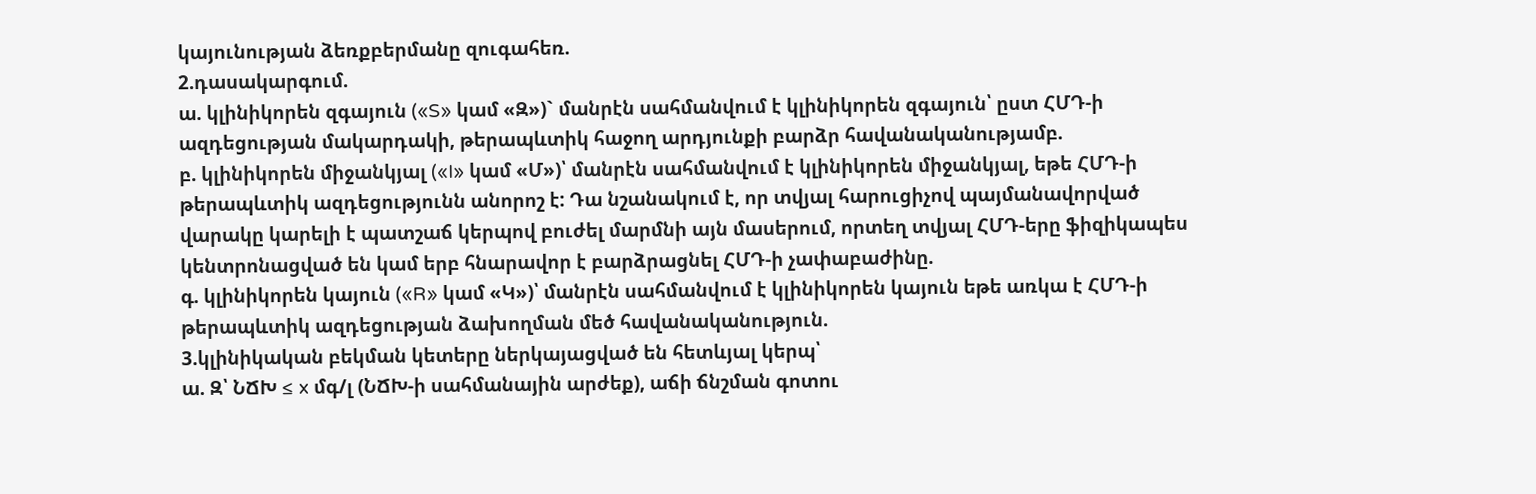կայունության ձեռքբերմանը զուգահեռ.
2.դասակարգում.
ա. կլինիկորեն զգայուն («S» կամ «Զ»)` մանրէն սահմանվում է կլինիկորեն զգայուն՝ ըստ ՀՄԴ-ի ազդեցության մակարդակի, թերապևտիկ հաջող արդյունքի բարձր հավանականությամբ.
բ. կլինիկորեն միջանկյալ («I» կամ «Մ»)՝ մանրէն սահմանվում է կլինիկորեն միջանկյալ, եթե ՀՄԴ-ի թերապևտիկ ազդեցությունն անորոշ է: Դա նշանակում է, որ տվյալ հարուցիչով պայմանավորված վարակը կարելի է պատշաճ կերպով բուժել մարմնի այն մասերում, որտեղ տվյալ ՀՄԴ-երը ֆիզիկապես կենտրոնացված են կամ երբ հնարավոր է բարձրացնել ՀՄԴ-ի չափաբաժինը.
գ. կլինիկորեն կայուն («R» կամ «Կ»)՝ մանրէն սահմանվում է կլինիկորեն կայուն եթե առկա է ՀՄԴ-ի թերապևտիկ ազդեցության ձախողման մեծ հավանականություն.
3.կլինիկական բեկման կետերը ներկայացված են հետևյալ կերպ՝
ա. Զ՝ ՆՃԽ ≤ x մգ/լ (ՆՃԽ-ի սահմանային արժեք), աճի ճնշման գոտու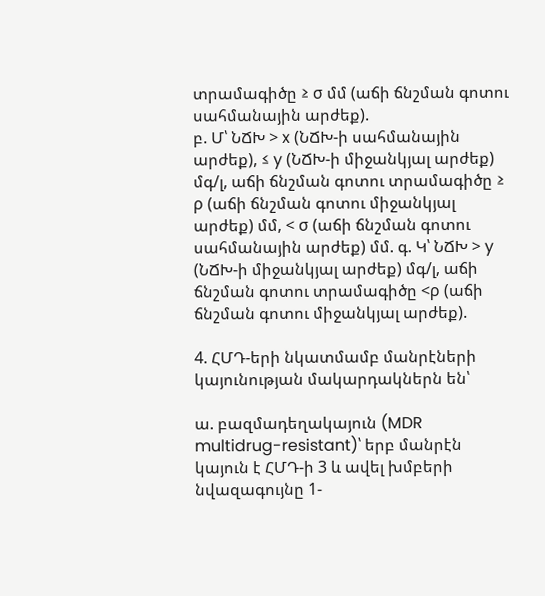տրամագիծը ≥ σ մմ (աճի ճնշման գոտու սահմանային արժեք).
բ. Մ՝ ՆՃԽ > x (ՆՃԽ-ի սահմանային արժեք), ≤ y (ՆՃԽ-ի միջանկյալ արժեք) մգ/լ, աճի ճնշման գոտու տրամագիծը ≥ ρ (աճի ճնշման գոտու միջանկյալ արժեք) մմ, < σ (աճի ճնշման գոտու սահմանային արժեք) մմ. գ. Կ՝ ՆՃԽ > y (ՆՃԽ-ի միջանկյալ արժեք) մգ/լ, աճի ճնշման գոտու տրամագիծը <ρ (աճի ճնշման գոտու միջանկյալ արժեք).

4. ՀՄԴ-երի նկատմամբ մանրէների կայունության մակարդակներն են՝

ա. բազմադեղակայուն (MDR multidrug-resistant)՝ երբ մանրէն կայուն է ՀՄԴ-ի 3 և ավել խմբերի նվազագույնը 1-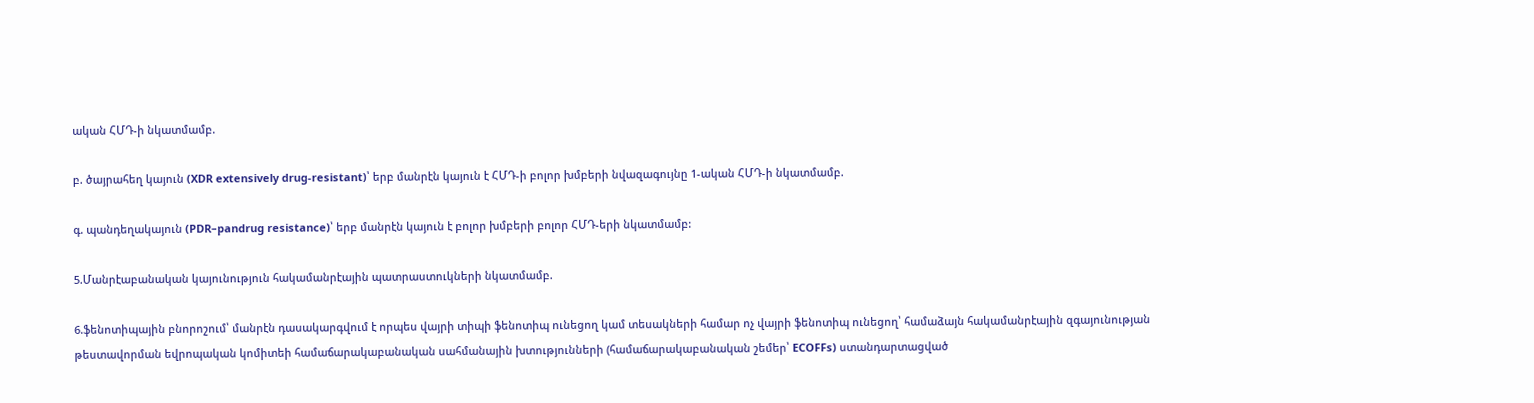ական ՀՄԴ-ի նկատմամբ.

բ. ծայրահեղ կայուն (XDR extensively drug-resistant)՝ երբ մանրէն կայուն է ՀՄԴ-ի բոլոր խմբերի նվազագույնը 1-ական ՀՄԴ-ի նկատմամբ.

գ. պանդեղակայուն (PDR–pandrug resistance)՝ երբ մանրէն կայուն է բոլոր խմբերի բոլոր ՀՄԴ-երի նկատմամբ:

5.Մանրէաբանական կայունություն հակամանրէային պատրաստուկների նկատմամբ.

6.ֆենոտիպային բնորոշում՝ մանրէն դասակարգվում է որպես վայրի տիպի ֆենոտիպ ունեցող կամ տեսակների համար ոչ վայրի ֆենոտիպ ունեցող՝ համաձայն հակամանրէային զգայունության թեստավորման եվրոպական կոմիտեի համաճարակաբանական սահմանային խտությունների (համաճարակաբանական շեմեր՝ ECOFFs) ստանդարտացված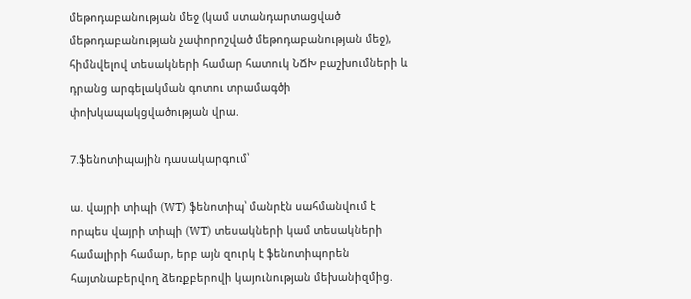մեթոդաբանության մեջ (կամ ստանդարտացված մեթոդաբանության չափորոշված մեթոդաբանության մեջ), հիմնվելով տեսակների համար հատուկ ՆՃԽ բաշխումների և դրանց արգելակման գոտու տրամագծի փոխկապակցվածության վրա.

7.ֆենոտիպային դասակարգում՝

ա. վայրի տիպի (WT) ֆենոտիպ՝ մանրէն սահմանվում է որպես վայրի տիպի (WT) տեսակների կամ տեսակների համալիրի համար, երբ այն զուրկ է ֆենոտիպորեն հայտնաբերվող ձեռքբերովի կայունության մեխանիզմից.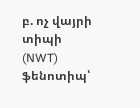բ. ոչ վայրի տիպի (NWT) ֆենոտիպ՝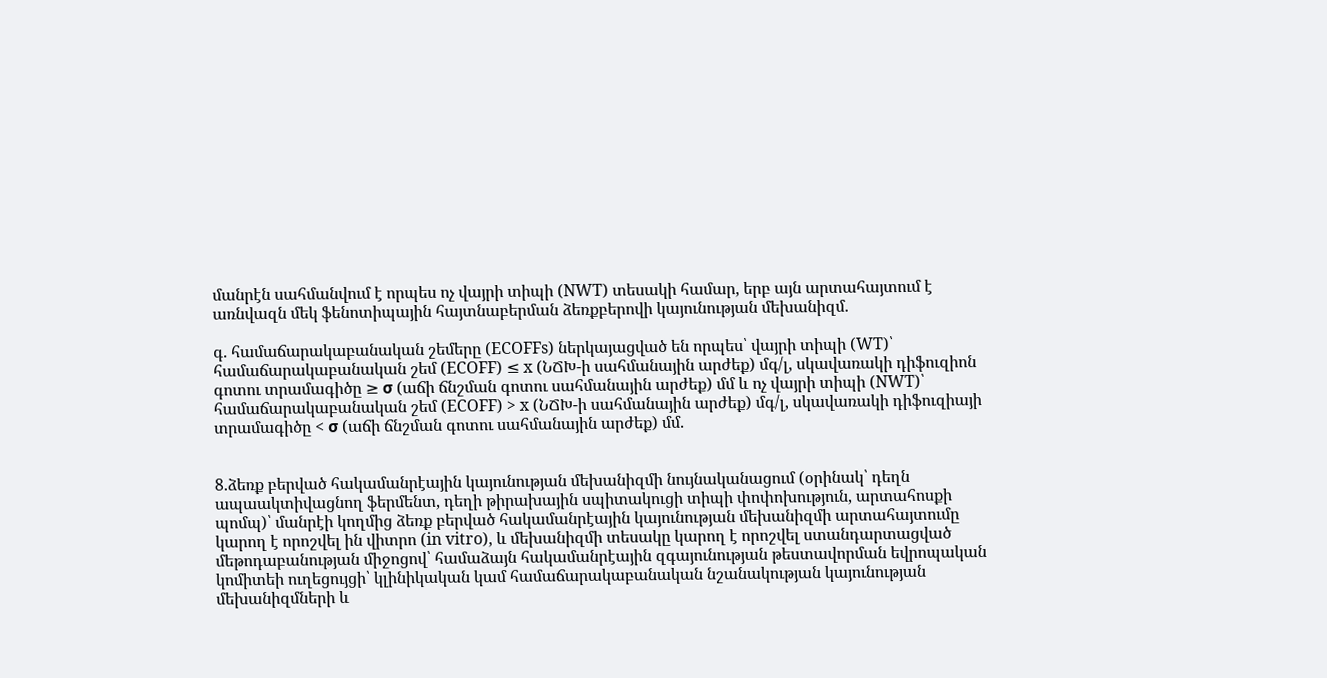մանրէն սահմանվում է որպես ոչ վայրի տիպի (NWT) տեսակի համար, երբ այն արտահայտում է առնվազն մեկ ֆենոտիպային հայտնաբերման ձեռքբերովի կայունության մեխանիզմ.

գ. համաճարակաբանական շեմերը (ECOFFs) ներկայացված են որպես՝ վայրի տիպի (WT)՝ համաճարակաբանական շեմ (ECOFF) ≤ x (ՆՃԽ-ի սահմանային արժեք) մգ/լ, սկավառակի դիֆուզիոն գոտու տրամագիծը ≥ σ (աճի ճնշման գոտու սահմանային արժեք) մմ և ոչ վայրի տիպի (NWT)՝ համաճարակաբանական շեմ (ECOFF) > x (ՆՃԽ-ի սահմանային արժեք) մգ/լ, սկավառակի դիֆուզիայի տրամագիծը < σ (աճի ճնշման գոտու սահմանային արժեք) մմ.


8.ձեռք բերված հակամանրէային կայունության մեխանիզմի նույնականացում (օրինակ՝ դեղն ապաակտիվացնող ֆերմենտ, դեղի թիրախային սպիտակուցի տիպի փոփոխություն, արտահոսքի պոմպ)՝ մանրէի կողմից ձեռք բերված հակամանրէային կայունության մեխանիզմի արտահայտումը կարող է որոշվել ին վիտրո (in vitro), և մեխանիզմի տեսակը կարող է որոշվել ստանդարտացված մեթոդաբանության միջոցով՝ համաձայն հակամանրէային զգայունության թեստավորման եվրոպական կոմիտեի ուղեցույցի՝ կլինիկական կամ համաճարակաբանական նշանակության կայունության մեխանիզմների և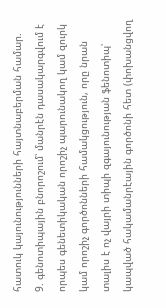հատուկ կայունությունների հայտնաբերման համար.
9. գենոտիպային բնորոշում՝ մանրէն դասակարգվում է որպես գենետիկական որոշիչ պարունակող կամ զուրկ կամ որոշիչ գործոնների համակցություն, որը նրան տալիս է ոչ վայրի տիպի զգայունության ֆենոտիպ՝ կապված հակամանրէային գործոնի հետ (փոխանցվող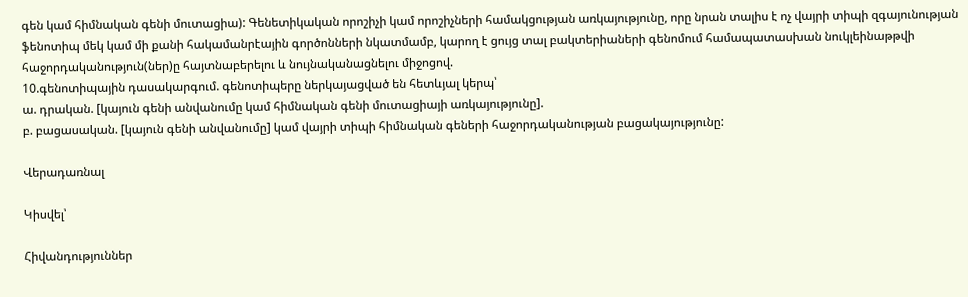գեն կամ հիմնական գենի մուտացիա): Գենետիկական որոշիչի կամ որոշիչների համակցության առկայությունը, որը նրան տալիս է ոչ վայրի տիպի զգայունության ֆենոտիպ մեկ կամ մի քանի հակամանրէային գործոնների նկատմամբ, կարող է ցույց տալ բակտերիաների գենոմում համապատասխան նուկլեինաթթվի հաջորդականություն(ներ)ը հայտնաբերելու և նույնականացնելու միջոցով.
10.գենոտիպային դասակարգում. գենոտիպերը ներկայացված են հետևյալ կերպ՝
ա. դրական. [կայուն գենի անվանումը կամ հիմնական գենի մուտացիայի առկայությունը].
բ. բացասական. [կայուն գենի անվանումը] կամ վայրի տիպի հիմնական գեների հաջորդականության բացակայությունը:

Վերադառնալ

Կիսվել՝

Հիվանդություններ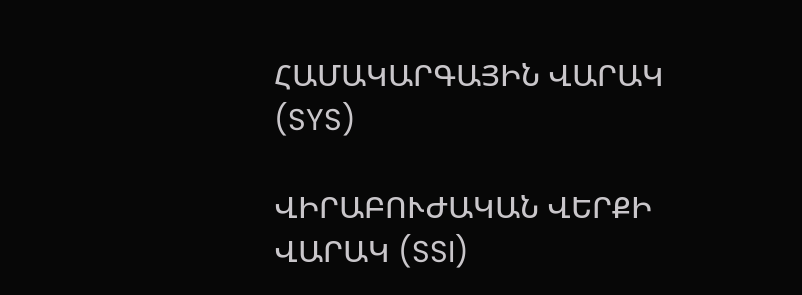ՀԱՄԱԿԱՐԳԱՅԻՆ ՎԱՐԱԿ (SYS)

ՎԻՐԱԲՈՒԺԱԿԱՆ ՎԵՐՔԻ ՎԱՐԱԿ (SSI)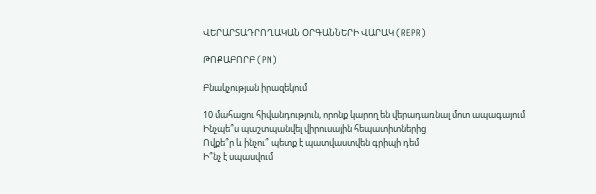ՎԵՐԱՐՏԱԴՐՈՂԱԿԱՆ ՕՐԳԱՆՆԵՐԻ ՎԱՐԱԿ (REPR)

ԹՈՔԱԲՈՐԲ (PN)

Բնակչության իրազեկում

10 մահացու հիվանդություն, որոնք կարող են վերադառնալ մոտ ապագայում
Ինչպե՞ս պաշտպանվել վիրուսային հեպատիտներից
Ովքե՞ր և ինչու՞ պետք է պատվաստվեն գրիպի դեմ
Ի՞նչ է սպասվում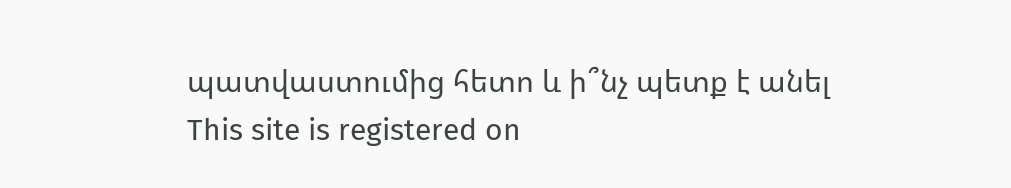պատվաստումից հետո և ի՞նչ պետք է անել
This site is registered on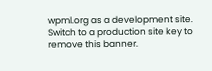wpml.org as a development site. Switch to a production site key to remove this banner.